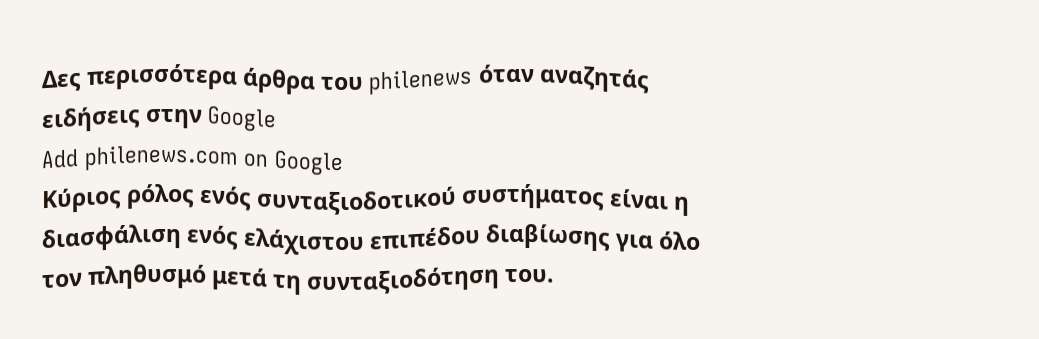Δες περισσότερα άρθρα του philenews όταν αναζητάς ειδήσεις στην Google
Add philenews.com on Google
Κύριος ρόλος ενός συνταξιοδοτικού συστήματος είναι η διασφάλιση ενός ελάχιστου επιπέδου διαβίωσης για όλο τον πληθυσμό μετά τη συνταξιοδότηση του.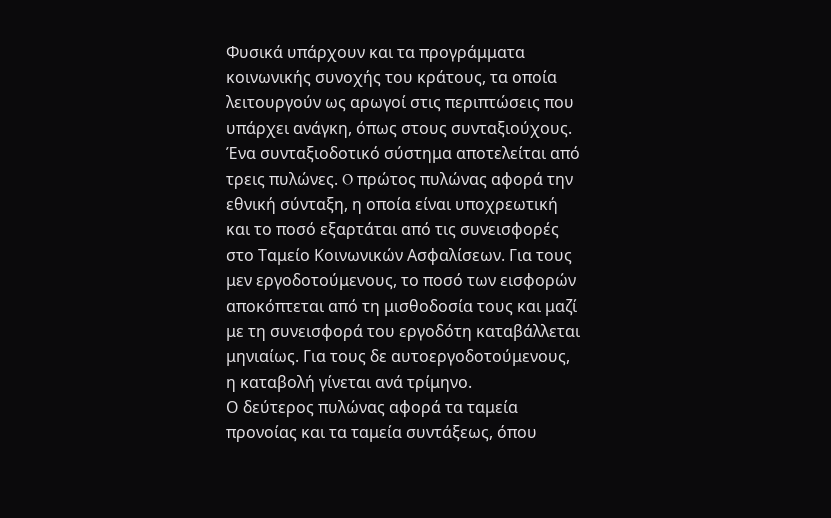Φυσικά υπάρχουν και τα προγράμματα κοινωνικής συνοχής του κράτους, τα οποία λειτουργούν ως αρωγοί στις περιπτώσεις που υπάρχει ανάγκη, όπως στους συνταξιούχους.
Ένα συνταξιοδοτικό σύστημα αποτελείται από τρεις πυλώνες. O πρώτος πυλώνας αφορά την εθνική σύνταξη, η οποία είναι υποχρεωτική και το ποσό εξαρτάται από τις συνεισφορές στο Ταμείο Κοινωνικών Ασφαλίσεων. Για τους μεν εργοδοτούμενους, το ποσό των εισφορών αποκόπτεται από τη μισθοδοσία τους και μαζί με τη συνεισφορά του εργοδότη καταβάλλεται μηνιαίως. Για τους δε αυτοεργοδοτούμενους, η καταβολή γίνεται ανά τρίμηνο.
Ο δεύτερος πυλώνας αφορά τα ταμεία προνοίας και τα ταμεία συντάξεως, όπου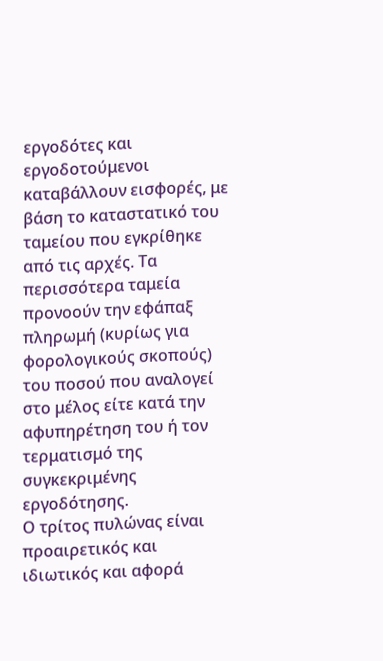εργοδότες και εργοδοτούμενοι καταβάλλουν εισφορές, με βάση το καταστατικό του ταμείου που εγκρίθηκε από τις αρχές. Τα περισσότερα ταμεία προνοούν την εφάπαξ πληρωμή (κυρίως για φορολογικούς σκοπούς) του ποσού που αναλογεί στο μέλος είτε κατά την αφυπηρέτηση του ή τον τερματισμό της συγκεκριμένης εργοδότησης.
Ο τρίτος πυλώνας είναι προαιρετικός και ιδιωτικός και αφορά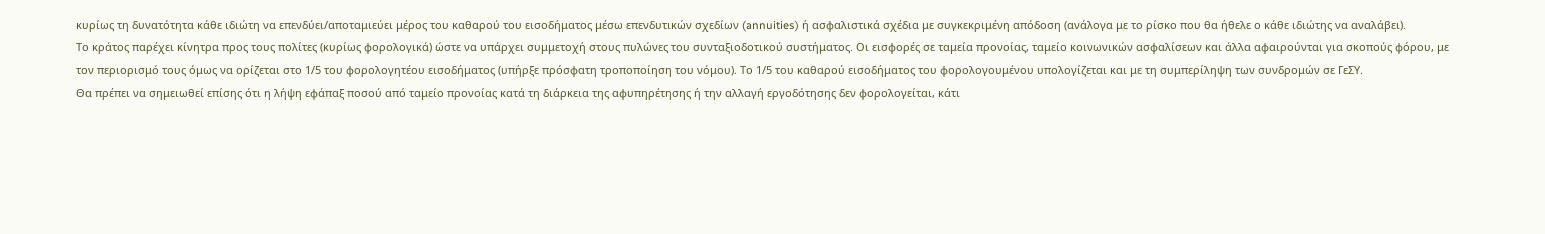κυρίως τη δυνατότητα κάθε ιδιώτη να επενδύει/αποταμιεύει μέρος του καθαρού του εισοδήματος μέσω επενδυτικών σχεδίων (annuities) ή ασφαλιστικά σχέδια με συγκεκριμένη απόδοση (ανάλογα με το ρίσκο που θα ήθελε ο κάθε ιδιώτης να αναλάβει).
Το κράτος παρέχει κίνητρα προς τους πολίτες (κυρίως φορολογικά) ώστε να υπάρχει συμμετοχή στους πυλώνες του συνταξιοδοτικού συστήματος. Οι εισφορές σε ταμεία προνοίας, ταμείο κοινωνικών ασφαλίσεων και άλλα αφαιρούνται για σκοπούς φόρου, με τον περιορισμό τους όμως να ορίζεται στο 1/5 του φορολογητέου εισοδήματος (υπήρξε πρόσφατη τροποποίηση του νόμου). Tο 1/5 του καθαρού εισοδήματος του φορολογουμένου υπολογίζεται και με τη συμπερίληψη των συνδρομών σε ΓεΣΥ.
Θα πρέπει να σημειωθεί επίσης ότι η λήψη εφάπαξ ποσού από ταμείο προνοίας κατά τη διάρκεια της αφυπηρέτησης ή την αλλαγή εργοδότησης δεν φορολογείται, κάτι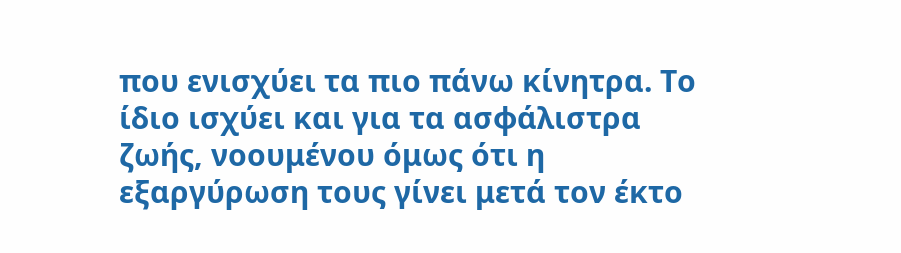που ενισχύει τα πιο πάνω κίνητρα. Το ίδιο ισχύει και για τα ασφάλιστρα ζωής, νοουμένου όμως ότι η εξαργύρωση τους γίνει μετά τον έκτο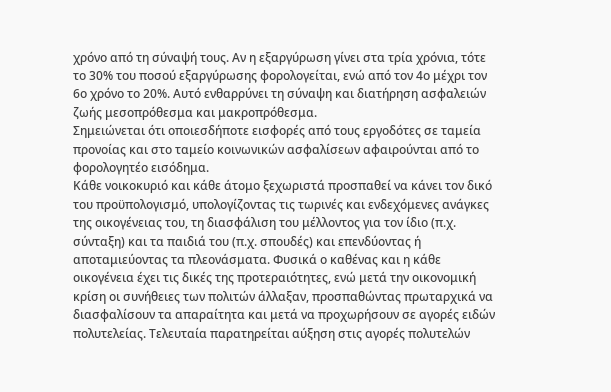χρόνο από τη σύναψή τους. Αν η εξαργύρωση γίνει στα τρία χρόνια, τότε το 30% του ποσού εξαργύρωσης φορολογείται, ενώ από τον 4ο μέχρι τον 6ο χρόνο το 20%. Αυτό ενθαρρύνει τη σύναψη και διατήρηση ασφαλειών ζωής μεσοπρόθεσμα και μακροπρόθεσμα.
Σημειώνεται ότι οποιεσδήποτε εισφορές από τους εργοδότες σε ταμεία προνοίας και στο ταμείο κοινωνικών ασφαλίσεων αφαιρούνται από το φορολογητέο εισόδημα.
Κάθε νοικοκυριό και κάθε άτομο ξεχωριστά προσπαθεί να κάνει τον δικό του προϋπολογισμό, υπολογίζοντας τις τωρινές και ενδεχόμενες ανάγκες της οικογένειας του, τη διασφάλιση του μέλλοντος για τον ίδιο (π.χ. σύνταξη) και τα παιδιά του (π.χ. σπουδές) και επενδύοντας ή αποταμιεύοντας τα πλεονάσματα. Φυσικά ο καθένας και η κάθε οικογένεια έχει τις δικές της προτεραιότητες, ενώ μετά την οικονομική κρίση οι συνήθειες των πολιτών άλλαξαν, προσπαθώντας πρωταρχικά να διασφαλίσουν τα απαραίτητα και μετά να προχωρήσουν σε αγορές ειδών πολυτελείας. Τελευταία παρατηρείται αύξηση στις αγορές πολυτελών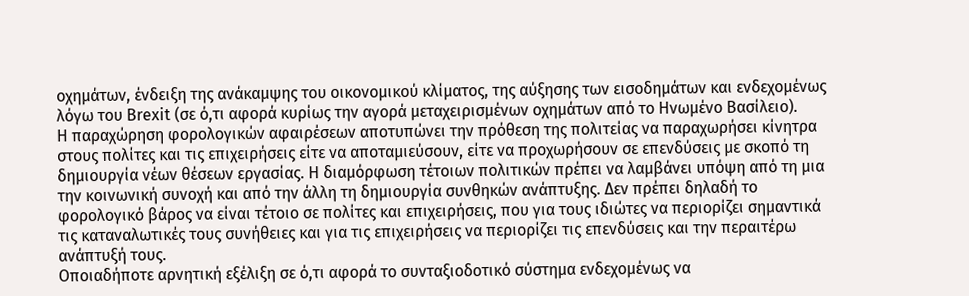οχημάτων, ένδειξη της ανάκαμψης του οικονομικού κλίματος, της αύξησης των εισοδημάτων και ενδεχομένως λόγω του Brexit (σε ό,τι αφορά κυρίως την αγορά μεταχειρισμένων οχημάτων από το Ηνωμένο Βασίλειο).
Η παραχώρηση φορολογικών αφαιρέσεων αποτυπώνει την πρόθεση της πολιτείας να παραχωρήσει κίνητρα στους πολίτες και τις επιχειρήσεις είτε να αποταμιεύσουν, είτε να προχωρήσουν σε επενδύσεις με σκοπό τη δημιουργία νέων θέσεων εργασίας. Η διαμόρφωση τέτοιων πολιτικών πρέπει να λαμβάνει υπόψη από τη μια την κοινωνική συνοχή και από την άλλη τη δημιουργία συνθηκών ανάπτυξης. Δεν πρέπει δηλαδή το φορολογικό βάρος να είναι τέτοιο σε πολίτες και επιχειρήσεις, που για τους ιδιώτες να περιορίζει σημαντικά τις καταναλωτικές τους συνήθειες και για τις επιχειρήσεις να περιορίζει τις επενδύσεις και την περαιτέρω ανάπτυξή τους.
Οποιαδήποτε αρνητική εξέλιξη σε ό,τι αφορά το συνταξιοδοτικό σύστημα ενδεχομένως να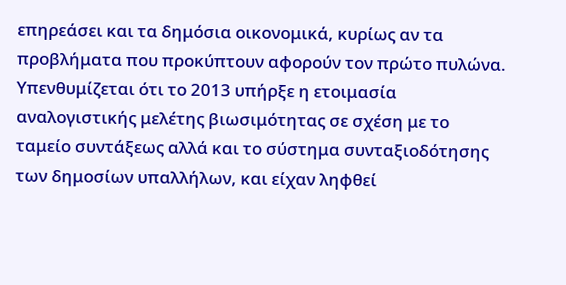επηρεάσει και τα δημόσια οικονομικά, κυρίως αν τα προβλήματα που προκύπτουν αφορούν τον πρώτο πυλώνα. Υπενθυμίζεται ότι το 2013 υπήρξε η ετοιμασία αναλογιστικής μελέτης βιωσιμότητας σε σχέση με το ταμείο συντάξεως αλλά και το σύστημα συνταξιοδότησης των δημοσίων υπαλλήλων, και είχαν ληφθεί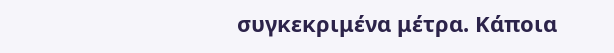συγκεκριμένα μέτρα. Κάποια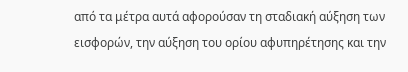από τα μέτρα αυτά αφορούσαν τη σταδιακή αύξηση των εισφορών, την αύξηση του ορίου αφυπηρέτησης και την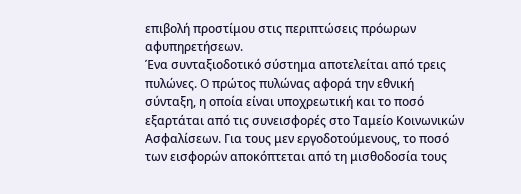επιβολή προστίμου στις περιπτώσεις πρόωρων αφυπηρετήσεων.
Ένα συνταξιοδοτικό σύστημα αποτελείται από τρεις πυλώνες. O πρώτος πυλώνας αφορά την εθνική σύνταξη, η οποία είναι υποχρεωτική και το ποσό εξαρτάται από τις συνεισφορές στο Ταμείο Κοινωνικών Ασφαλίσεων. Για τους μεν εργοδοτούμενους, το ποσό των εισφορών αποκόπτεται από τη μισθοδοσία τους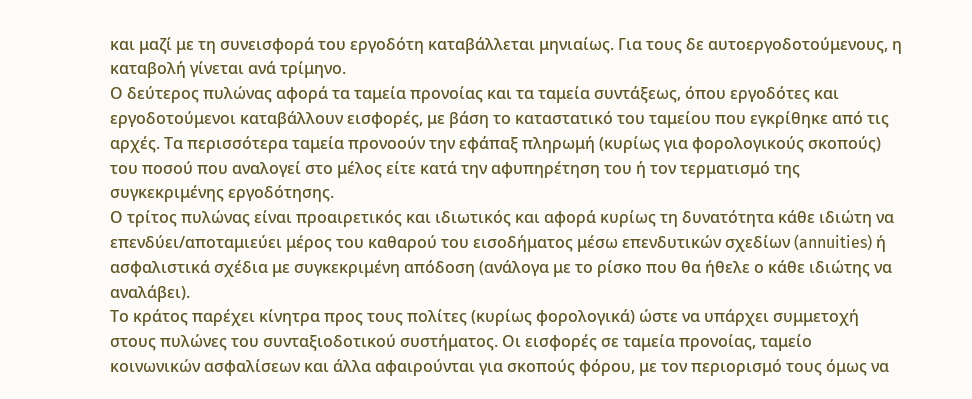και μαζί με τη συνεισφορά του εργοδότη καταβάλλεται μηνιαίως. Για τους δε αυτοεργοδοτούμενους, η καταβολή γίνεται ανά τρίμηνο.
Ο δεύτερος πυλώνας αφορά τα ταμεία προνοίας και τα ταμεία συντάξεως, όπου εργοδότες και εργοδοτούμενοι καταβάλλουν εισφορές, με βάση το καταστατικό του ταμείου που εγκρίθηκε από τις αρχές. Τα περισσότερα ταμεία προνοούν την εφάπαξ πληρωμή (κυρίως για φορολογικούς σκοπούς) του ποσού που αναλογεί στο μέλος είτε κατά την αφυπηρέτηση του ή τον τερματισμό της συγκεκριμένης εργοδότησης.
Ο τρίτος πυλώνας είναι προαιρετικός και ιδιωτικός και αφορά κυρίως τη δυνατότητα κάθε ιδιώτη να επενδύει/αποταμιεύει μέρος του καθαρού του εισοδήματος μέσω επενδυτικών σχεδίων (annuities) ή ασφαλιστικά σχέδια με συγκεκριμένη απόδοση (ανάλογα με το ρίσκο που θα ήθελε ο κάθε ιδιώτης να αναλάβει).
Το κράτος παρέχει κίνητρα προς τους πολίτες (κυρίως φορολογικά) ώστε να υπάρχει συμμετοχή στους πυλώνες του συνταξιοδοτικού συστήματος. Οι εισφορές σε ταμεία προνοίας, ταμείο κοινωνικών ασφαλίσεων και άλλα αφαιρούνται για σκοπούς φόρου, με τον περιορισμό τους όμως να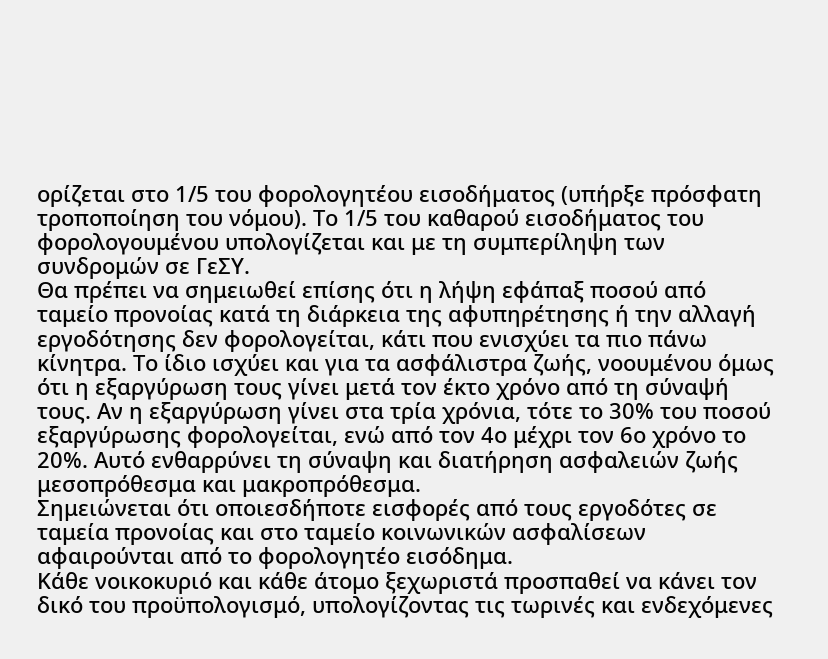ορίζεται στο 1/5 του φορολογητέου εισοδήματος (υπήρξε πρόσφατη τροποποίηση του νόμου). Tο 1/5 του καθαρού εισοδήματος του φορολογουμένου υπολογίζεται και με τη συμπερίληψη των συνδρομών σε ΓεΣΥ.
Θα πρέπει να σημειωθεί επίσης ότι η λήψη εφάπαξ ποσού από ταμείο προνοίας κατά τη διάρκεια της αφυπηρέτησης ή την αλλαγή εργοδότησης δεν φορολογείται, κάτι που ενισχύει τα πιο πάνω κίνητρα. Το ίδιο ισχύει και για τα ασφάλιστρα ζωής, νοουμένου όμως ότι η εξαργύρωση τους γίνει μετά τον έκτο χρόνο από τη σύναψή τους. Αν η εξαργύρωση γίνει στα τρία χρόνια, τότε το 30% του ποσού εξαργύρωσης φορολογείται, ενώ από τον 4ο μέχρι τον 6ο χρόνο το 20%. Αυτό ενθαρρύνει τη σύναψη και διατήρηση ασφαλειών ζωής μεσοπρόθεσμα και μακροπρόθεσμα.
Σημειώνεται ότι οποιεσδήποτε εισφορές από τους εργοδότες σε ταμεία προνοίας και στο ταμείο κοινωνικών ασφαλίσεων αφαιρούνται από το φορολογητέο εισόδημα.
Κάθε νοικοκυριό και κάθε άτομο ξεχωριστά προσπαθεί να κάνει τον δικό του προϋπολογισμό, υπολογίζοντας τις τωρινές και ενδεχόμενες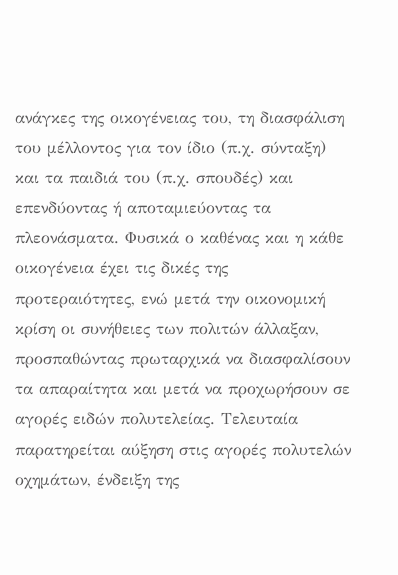ανάγκες της οικογένειας του, τη διασφάλιση του μέλλοντος για τον ίδιο (π.χ. σύνταξη) και τα παιδιά του (π.χ. σπουδές) και επενδύοντας ή αποταμιεύοντας τα πλεονάσματα. Φυσικά ο καθένας και η κάθε οικογένεια έχει τις δικές της προτεραιότητες, ενώ μετά την οικονομική κρίση οι συνήθειες των πολιτών άλλαξαν, προσπαθώντας πρωταρχικά να διασφαλίσουν τα απαραίτητα και μετά να προχωρήσουν σε αγορές ειδών πολυτελείας. Τελευταία παρατηρείται αύξηση στις αγορές πολυτελών οχημάτων, ένδειξη της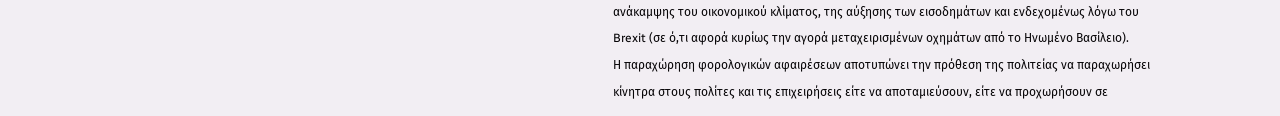ανάκαμψης του οικονομικού κλίματος, της αύξησης των εισοδημάτων και ενδεχομένως λόγω του Brexit (σε ό,τι αφορά κυρίως την αγορά μεταχειρισμένων οχημάτων από το Ηνωμένο Βασίλειο).
Η παραχώρηση φορολογικών αφαιρέσεων αποτυπώνει την πρόθεση της πολιτείας να παραχωρήσει κίνητρα στους πολίτες και τις επιχειρήσεις είτε να αποταμιεύσουν, είτε να προχωρήσουν σε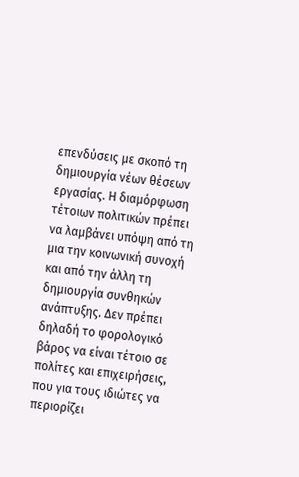επενδύσεις με σκοπό τη δημιουργία νέων θέσεων εργασίας. Η διαμόρφωση τέτοιων πολιτικών πρέπει να λαμβάνει υπόψη από τη μια την κοινωνική συνοχή και από την άλλη τη δημιουργία συνθηκών ανάπτυξης. Δεν πρέπει δηλαδή το φορολογικό βάρος να είναι τέτοιο σε πολίτες και επιχειρήσεις, που για τους ιδιώτες να περιορίζει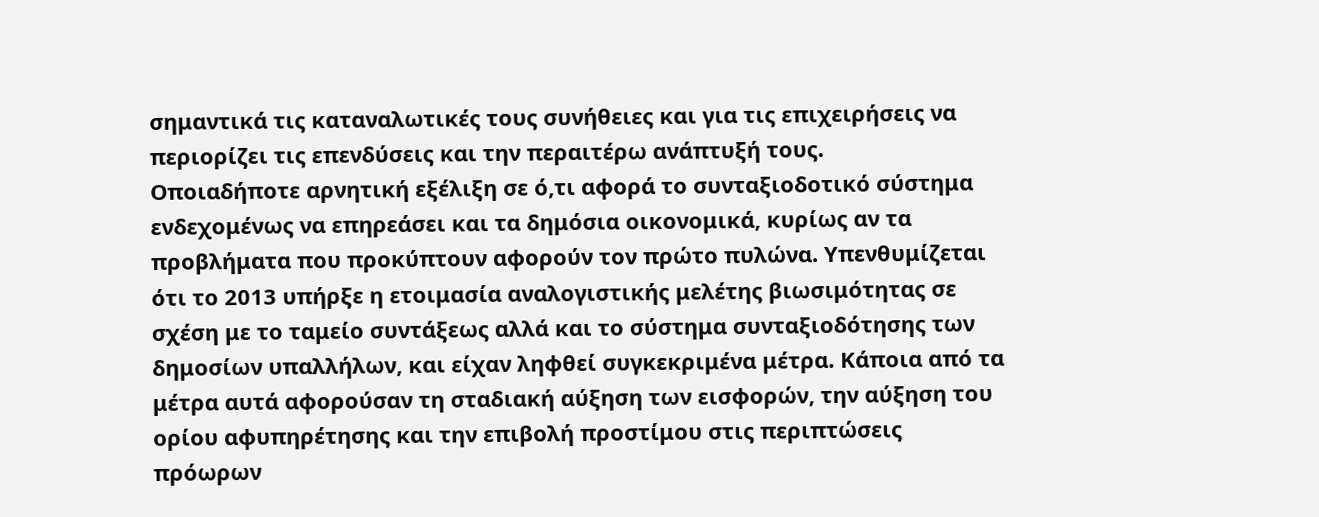σημαντικά τις καταναλωτικές τους συνήθειες και για τις επιχειρήσεις να περιορίζει τις επενδύσεις και την περαιτέρω ανάπτυξή τους.
Οποιαδήποτε αρνητική εξέλιξη σε ό,τι αφορά το συνταξιοδοτικό σύστημα ενδεχομένως να επηρεάσει και τα δημόσια οικονομικά, κυρίως αν τα προβλήματα που προκύπτουν αφορούν τον πρώτο πυλώνα. Υπενθυμίζεται ότι το 2013 υπήρξε η ετοιμασία αναλογιστικής μελέτης βιωσιμότητας σε σχέση με το ταμείο συντάξεως αλλά και το σύστημα συνταξιοδότησης των δημοσίων υπαλλήλων, και είχαν ληφθεί συγκεκριμένα μέτρα. Κάποια από τα μέτρα αυτά αφορούσαν τη σταδιακή αύξηση των εισφορών, την αύξηση του ορίου αφυπηρέτησης και την επιβολή προστίμου στις περιπτώσεις πρόωρων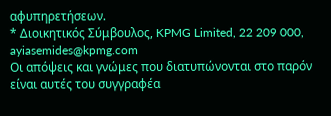αφυπηρετήσεων.
* Διοικητικός Σύμβουλος, KPMG Limited, 22 209 000, ayiasemides@kpmg.com
Οι απόψεις και γνώμες που διατυπώνονται στο παρόν είναι αυτές του συγγραφέα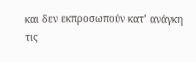και δεν εκπροσωπούν κατ’ ανάγκη τις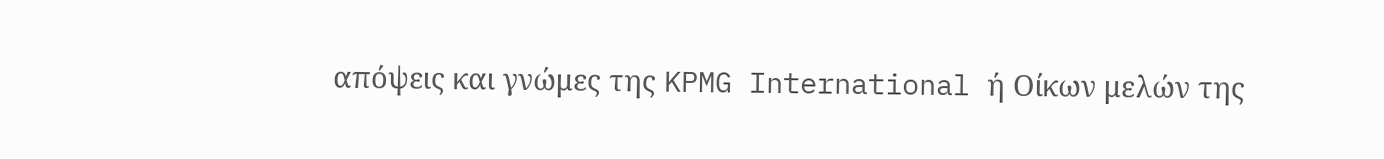απόψεις και γνώμες της KPMG International ή Οίκων μελών της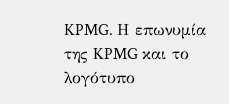KPMG. Η επωνυμία της KPMG και το λογότυπο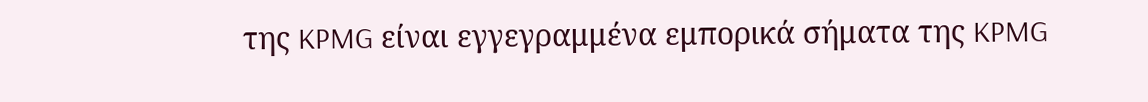της KPMG είναι εγγεγραμμένα εμπορικά σήματα της KPMG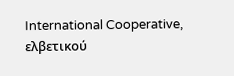International Cooperative, ελβετικού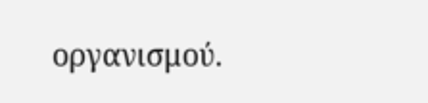οργανισμού.